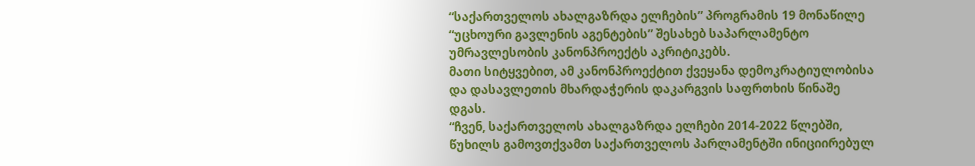“საქართველოს ახალგაზრდა ელჩების” პროგრამის 19 მონაწილე “უცხოური გავლენის აგენტების” შესახებ საპარლამენტო უმრავლესობის კანონპროექტს აკრიტიკებს.
მათი სიტყვებით, ამ კანონპროექტით ქვეყანა დემოკრატიულობისა და დასავლეთის მხარდაჭერის დაკარგვის საფრთხის წინაშე დგას.
“ჩვენ, საქართველოს ახალგაზრდა ელჩები 2014-2022 წლებში, წუხილს გამოვთქვამთ საქართველოს პარლამენტში ინიციირებულ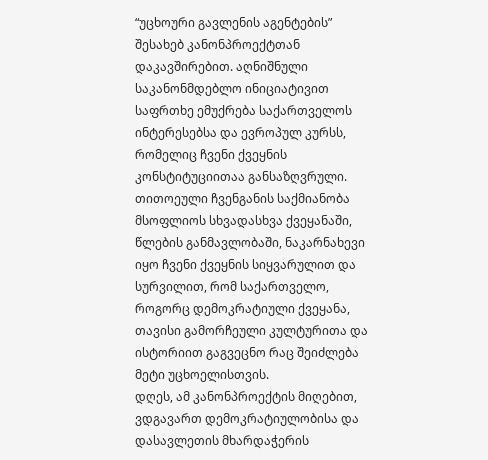“უცხოური გავლენის აგენტების” შესახებ კანონპროექტთან დაკავშირებით. აღნიშნული საკანონმდებლო ინიციატივით საფრთხე ემუქრება საქართველოს ინტერესებსა და ევროპულ კურსს, რომელიც ჩვენი ქვეყნის კონსტიტუციითაა განსაზღვრული.
თითოეული ჩვენგანის საქმიანობა მსოფლიოს სხვადასხვა ქვეყანაში, წლების განმავლობაში, ნაკარნახევი იყო ჩვენი ქვეყნის სიყვარულით და სურვილით, რომ საქართველო, როგორც დემოკრატიული ქვეყანა, თავისი გამორჩეული კულტურითა და ისტორიით გაგვეცნო რაც შეიძლება მეტი უცხოელისთვის.
დღეს, ამ კანონპროექტის მიღებით, ვდგავართ დემოკრატიულობისა და დასავლეთის მხარდაჭერის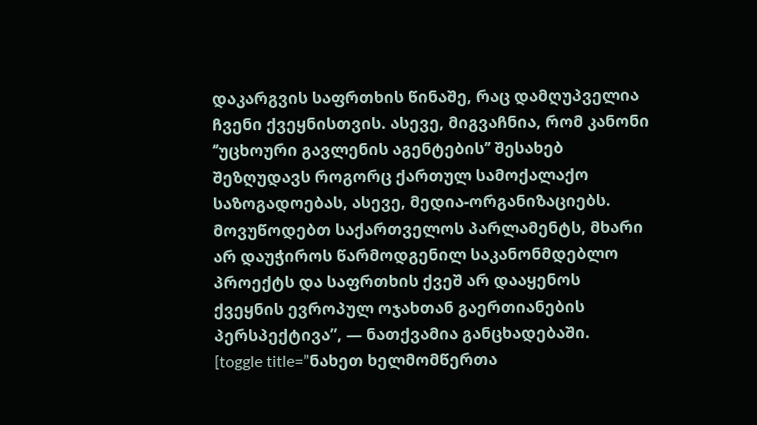დაკარგვის საფრთხის წინაშე, რაც დამღუპველია ჩვენი ქვეყნისთვის. ასევე, მიგვაჩნია, რომ კანონი ‘’უცხოური გავლენის აგენტების’’ შესახებ შეზღუდავს როგორც ქართულ სამოქალაქო საზოგადოებას, ასევე, მედია-ორგანიზაციებს.
მოვუწოდებთ საქართველოს პარლამენტს, მხარი არ დაუჭიროს წარმოდგენილ საკანონმდებლო პროექტს და საფრთხის ქვეშ არ დააყენოს ქვეყნის ევროპულ ოჯახთან გაერთიანების პერსპექტივა”, — ნათქვამია განცხადებაში.
[toggle title=”ნახეთ ხელმომწერთა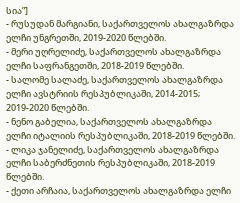სია”]
- რუსუდან მარგიანი, საქართველოს ახალგაზრდა ელჩი უნგრეთში, 2019-2020 წლებში.
- მერი უღრელიძე, საქართველოს ახალგაზრდა ელჩი საფრანგეთში, 2018-2019 წლებში.
- სალომე სალაძე, საქართველოს ახალგაზრდა ელჩი ავსტრიის რესპუბლიკაში, 2014-2015; 2019-2020 წლებში.
- ნენო გაბელია, საქართველოს ახალგაზრდა ელჩი იტალიის რესპუბლიკაში, 2018-2019 წლებში.
- ლიკა ჯანელიძე, საქართველოს ახალგაზრდა ელჩი საბერძნეთის რესპუბლიკაში, 2018-2019 წლებში.
- ქეთი არჩაია, საქართველოს ახალგაზრდა ელჩი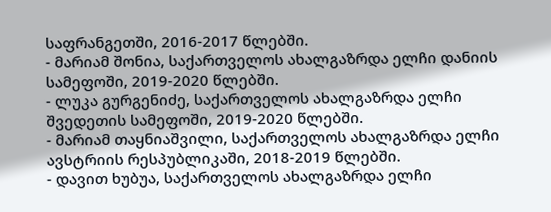საფრანგეთში, 2016-2017 წლებში.
- მარიამ შონია, საქართველოს ახალგაზრდა ელჩი დანიის სამეფოში, 2019-2020 წლებში.
- ლუკა გურგენიძე, საქართველოს ახალგაზრდა ელჩი შვედეთის სამეფოში, 2019-2020 წლებში.
- მარიამ თაყნიაშვილი, საქართველოს ახალგაზრდა ელჩი ავსტრიის რესპუბლიკაში, 2018-2019 წლებში.
- დავით ხუბუა, საქართველოს ახალგაზრდა ელჩი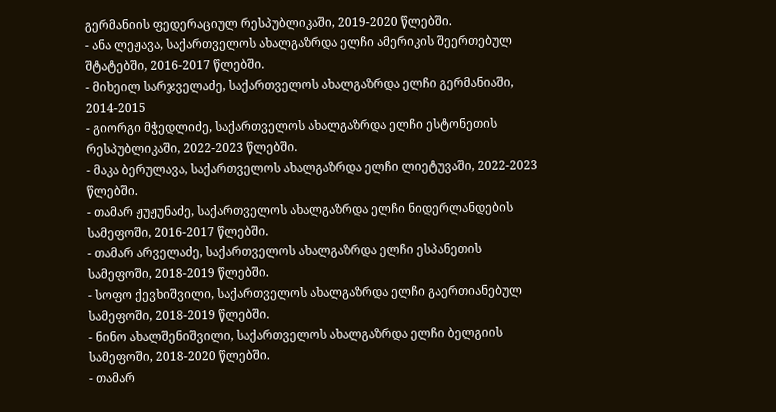გერმანიის ფედერაციულ რესპუბლიკაში, 2019-2020 წლებში.
- ანა ლეჟავა, საქართველოს ახალგაზრდა ელჩი ამერიკის შეერთებულ შტატებში, 2016-2017 წლებში.
- მიხეილ სარჯველაძე, საქართველოს ახალგაზრდა ელჩი გერმანიაში, 2014-2015
- გიორგი მჭედლიძე, საქართველოს ახალგაზრდა ელჩი ესტონეთის რესპუბლიკაში, 2022-2023 წლებში.
- მაკა ბერულავა, საქართველოს ახალგაზრდა ელჩი ლიეტუვაში, 2022-2023 წლებში.
- თამარ ჟუჟუნაძე, საქართველოს ახალგაზრდა ელჩი ნიდერლანდების სამეფოში, 2016-2017 წლებში.
- თამარ არველაძე, საქართველოს ახალგაზრდა ელჩი ესპანეთის სამეფოში, 2018-2019 წლებში.
- სოფო ქევხიშვილი, საქართველოს ახალგაზრდა ელჩი გაერთიანებულ სამეფოში, 2018-2019 წლებში.
- ნინო ახალშენიშვილი, საქართველოს ახალგაზრდა ელჩი ბელგიის სამეფოში, 2018-2020 წლებში.
- თამარ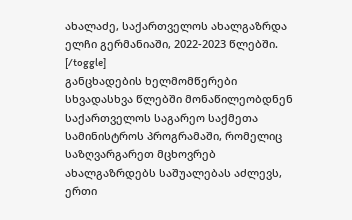ახალაძე, საქართველოს ახალგაზრდა ელჩი გერმანიაში, 2022-2023 წლებში.
[/toggle]
განცხადების ხელმომწერები სხვადასხვა წლებში მონაწილეობდნენ საქართველოს საგარეო საქმეთა სამინისტროს პროგრამაში, რომელიც საზღვარგარეთ მცხოვრებ ახალგაზრდებს საშუალებას აძლევს, ერთი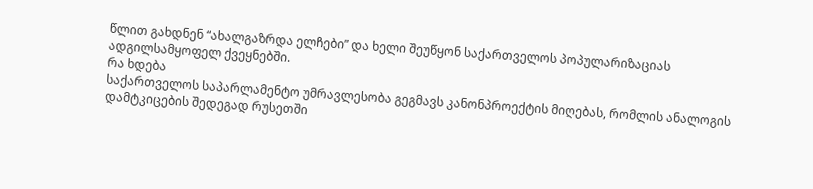წლით გახდნენ “ახალგაზრდა ელჩები” და ხელი შეუწყონ საქართველოს პოპულარიზაციას ადგილსამყოფელ ქვეყნებში.
რა ხდება
საქართველოს საპარლამენტო უმრავლესობა გეგმავს კანონპროექტის მიღებას, რომლის ანალოგის დამტკიცების შედეგად რუსეთში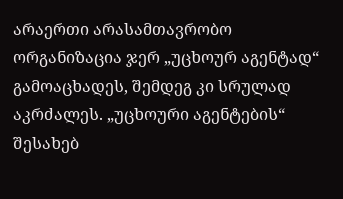არაერთი არასამთავრობო ორგანიზაცია ჯერ „უცხოურ აგენტად“ გამოაცხადეს, შემდეგ კი სრულად აკრძალეს. „უცხოური აგენტების“ შესახებ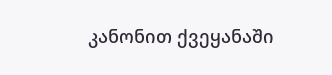კანონით ქვეყანაში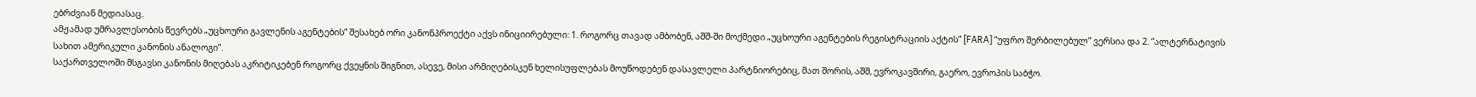ებრძვიან მედიასაც.
ამჟამად უმრავლესობის წევრებს „უცხოური გავლენის აგენტების“ შესახებ ორი კანონპროექტი აქვს ინიციირებული: 1. როგორც თავად ამბობენ, აშშ-ში მოქმედი „უცხოური აგენტების რეგისტრაციის აქტის“ [FARA] “უფრო შერბილებულ” ვერსია და 2. “ალტერნატივის სახით ამერიკული კანონის ანალოგი”.
საქართველოში მსგავსი კანონის მიღებას აკრიტიკებენ როგორც ქვეყნის შიგნით, ასევე, მისი არმიღებისკენ ხელისუფლებას მოუწოდებენ დასავლელი პარტნიორებიც, მათ შორის, აშშ, ევროკავშირი, გაერო, ევროპის საბჭო.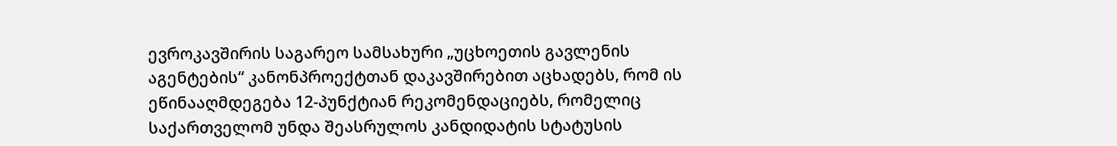ევროკავშირის საგარეო სამსახური „უცხოეთის გავლენის აგენტების“ კანონპროექტთან დაკავშირებით აცხადებს, რომ ის ეწინააღმდეგება 12-პუნქტიან რეკომენდაციებს, რომელიც საქართველომ უნდა შეასრულოს კანდიდატის სტატუსის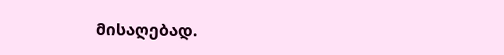მისაღებად.